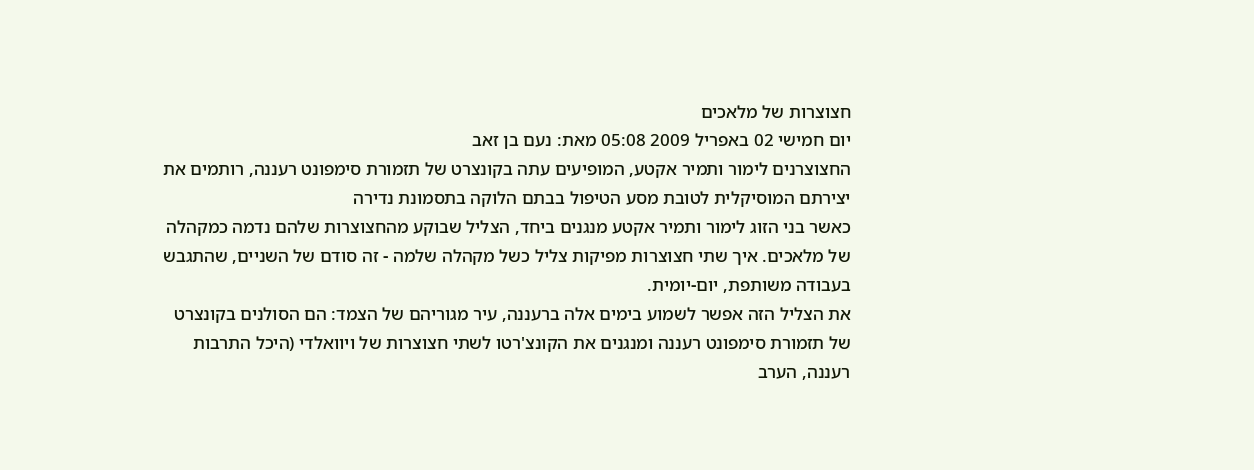חצוצרות של מלאכים
יום חמישי 02 באפריל 2009 05:08 מאת: נעם בן זאב
החצוצרנים לימור ותמיר אקטע, המופיעים עתה בקונצרט של תזמורת סימפונט רעננה, רותמים את יצירתם המוסיקלית לטובת מסע הטיפול בבתם הלוקה בתסמונת נדירה
כאשר בני הזוג לימור ותמיר אקטע מנגנים ביחד, הצליל שבוקע מהחצוצרות שלהם נדמה כמקהלה של מלאכים. איך שתי חצוצרות מפיקות צליל כשל מקהלה שלמה - זה סודם של השניים, שהתגבש בעבודה משותפת, יום-יומית.
את הצליל הזה אפשר לשמוע בימים אלה ברעננה, עיר מגוריהם של הצמד: הם הסולנים בקונצרט של תזמורת סימפונט רעננה ומנגנים את הקונצ'רטו לשתי חצוצרות של ויוואלדי (היכל התרבות רעננה, הערב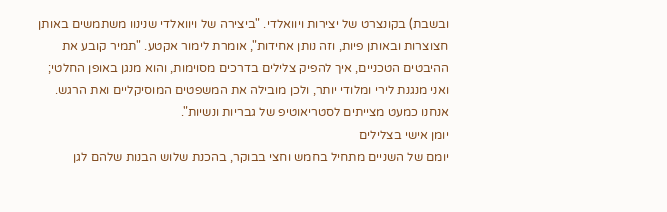ובשבת) בקונצרט של יצירות ויוואלדי. "ביצירה של ויוואלדי שנינוו משתמשים באותן חצוצרות ובאותן פיות, וזה נותן אחידות", אומרת לימור אקטע. "תמיר קובע את ההיבטים הטכניים, איך להפיק צלילים בדרכים מסוימות, והוא מנגן באופן החלטי; ואני מנגנת לירי ומלודי יותר, ולכן מובילה את המשפטים המוסיקליים ואת הרגש. אנחנו כמעט מצייתים לסטריאוטיפ של גבריות ונשיות".
יומן אישי בצלילים
יומם של השניים מתחיל בחמש וחצי בבוקר, בהכנת שלוש הבנות שלהם לגן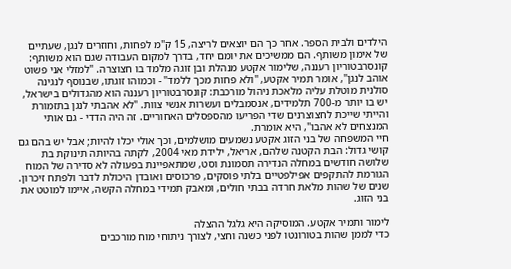הילדים ולבית הספר. אחר כך הם יוצאים לריצה, 15 ק"מ לפחות, וחוזרים לנגן, שעתיים של אימון משותף. הם ממשיכים את יומם יחד, בדרך למקום העבודה שגם הוא משותף: קונסרבטוריון רעננה, שלימור אקטע מנהלת ובן זוגה מלמד בו חצוצרה. "למזלי אני פשוט אוהב לנגן", אומר תמיר אקטע, "ולא פחות מכך ללמד" - וכמוהו זוגתו, שבנוסף לנגינה סולנית מוטלת עליה מלאכת ניהול מורכבת: קונסרבטוריון רעננה הוא מהגדולים בישראל, יש בו יותר מ-700 תלמידים, אנסמבלים ועשרות אנשי צוות. "לא אהבתי לנגן בתזמורת והייתי שייכת לחצוצרנים שדי הפריעו מהספסלים האחוריים. זה היה הדדי - גם אותי המנצחים לא אהבו", היא אומרת.
חיי המשפחה של בני הזוג אקטע נשמעים מושלמים, וכך אולי יכלו להיות; אבל יש בהם גם קושי גדול: הבת הקטנה שלהם, אריאל, ילידת מאי 2004, לקתה בהיותה תינוקת בת שלושה חודשים במחלה הנדירה תסמונת וסט, שמתאפיינת בפעולה לא סדירה של המוח הגורמת להתקפים אפילפטיים בלתי פוסקים, פרכוסים ואובדן היכולת לדבר ולפתח זיכרון. שנים של שהות מלאת חרדה בבתי חולים, ומאבק תמידי במחלה הקשה, איימו למוטט את בני הזוג.

לימור ותמיר אקטע. המוסיקה היא גלגל ההצלה
כדי לממן שהות בטורונטו לפני כשנה וחצי, לצורך ניתוחי מוח מורכבים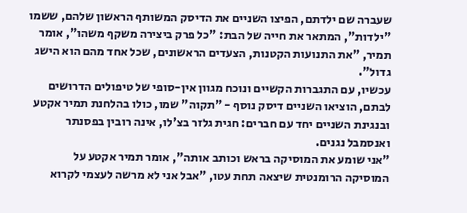שעברה שם ילדתם, הפיצו השניים את הדיסק המשותף הראשון שלהם, ששמו "ילדות", המתאר את חייה של הבת: "כל פרק ביצירה משקף משהו", אומר תמיר, "את התנועות הקטנות, הצעדים הראשונים, שכל אחד מהם הוא הישג גדול".
עכשיו, עם התגברות הקשיים ונוכח מגוון אין-סופי של טיפולים הדרושים לבתם, הוציאו השניים דיסק נוסף - "תקוה" שמו, כולו בהלחנת תמיר אקטע ובנגינת השניים יחד עם חברים: חגית גלזר בצ'לו, אינה רובין בפסנתר ואנסמבל נגנים.
"אני שומע את המוסיקה בראש וכותב אותה", אומר תמיר אקטע על המוסיקה הרומנטית שיצאה תחת עטו, "אבל אני לא מרשה לעצמי לקרוא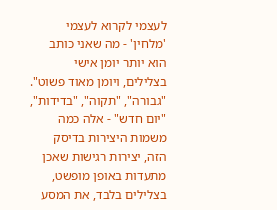לעצמי לקרוא לעצמי 'מלחין' - מה שאני כותב הוא יותר יומן אישי בצלילים, ויומן מאוד פשוט".
"גבורה", "תקוה", "בדידות", "יום חדש" - אלה כמה משמות היצירות בדיסק הזה, יצירות רגישות שאכן מתעדות באופן מופשט, בצלילים בלבד, את המסע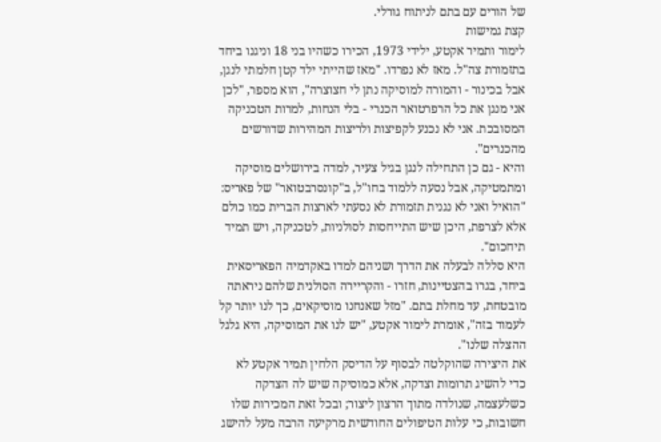של הורים עם בתם לניתוח גורלי.
קצת גמישות
לימור ותמיר אקטע, ילידי 1973, הכירו כשהיו בני 18 וניגנו ביחד בתזמורת צה"ל. מאז לא נפרדו. "מאז שהייתי ילד קטן חלמתי לנגן, אבל בכינור - והמורה למוסיקה נתן לי חצוצרה", הוא מספר, "לכן אני מנגן את כל הרפרטואר הכנרי - בלי הנחות, למרות הטכניקה המסובכת. אני לא נכנע לקפיצות ולריצות המהירות שדורשים מהכנרים".
והיא - גם כן התחילה לנגן בגיל צעיר, למדה בירושלים מוסיקה ומתמטיקה, אבל נסעה ללמוד בחו"ל, ב"קונסרבטואר" של פאריס: "הואיל ואני לא נגנית תזמורת לא נסעתי לארצות הברית כמו כולם אלא לצרפת, היכן שיש התייחסות לסולניות, לטכניקה, ויש תמיד תיחכום".
היא סללה לבעלה את הדרך ושניהם למדו באקדמיה הפאריסאית ביחד, בגרו בהצטיינות, חזרו - והקריירה הסולנית שלהם ניראתה מובטחת, עד מחלת בתם. "מזל שאנחנו מוסיקאים, כך לנו יותר קל לעמוד בזה", אומרת לימור אקטע, "יש לנו את המוסיקה, היא גלגל ההצלה שלנו".
את היצירה שהוקלטה לבסוף על הדיסק הלחין תמיר אקטע לא כדי להשיג תרומות וצדקה, אלא כמוסיקה שיש לה הצדקה כשלעצמה, שנולדה מתוך הרצון ליצור; ובכל זאת המכירות שלו חשובות, כי עלות הטיפולים החודשית מרקיעה הרבה מעל להישג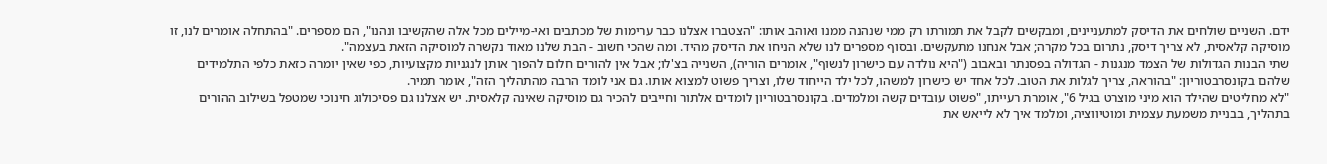ידם. השניים שולחים את הדיסק למתעניינים, ומבקשים לקבל את תמורתו רק ממי שנהנה ממנו ואוהב אותו: "הצטברו אצלנו כבר ערימות של מכתבים ואי-מיילים מכל אלה שהקשיבו ונהנו", הם מספרים. "בהתחלה אומרים לנו, זו מוסיקה קלאסית, לא צריך דיסק, נתרום בכל מקרה; אבל אנחנו מתעקשים. ובסוף מספרים לנו שלא הניחו את הדיסק מהיד. ומה שהכי חשוב - הבת שלנו מאוד נקשרה למוסיקה הזאת בעצמה".
שתי הבנות הגדולות של הצמד מנגנות - הגדולה בפסנתר ובאבוב ("היא נולדה עם כישרון לנשוף", אומרים הוריה), השנייה בצ'לו; אבל אין להורים חלום להפוך אותן לנגניות מקצועיות, כפי שאין יומרה כזאת כלפי התלמידים שלהם בקונסרבטוריון: "בהוראה, צריך לגלות את הטוב. לכל אחד יש כישרון למשהו, לכל ילד הייחוד שלו, וצריך פשוט למצוא אותו. גם אני לומד הרבה מהתהליך הזה", אומר תמיר.
"לא מחליטים שהילד הוא מיני מוצרט בגיל 6", אומרת רעייתו, "פשוט עובדים קשה ומלמדים. בקונסרבטוריון לומדים אלתור וחייבים להכיר גם מוסיקה שאינה קלאסית. יש אצלנו גם פסיכולוג חינוכי שמטפל בשילוב ההורים בתהליך, בבניית משמעת עצמית ומוטיווציה, ומלמד איך לא לייאש את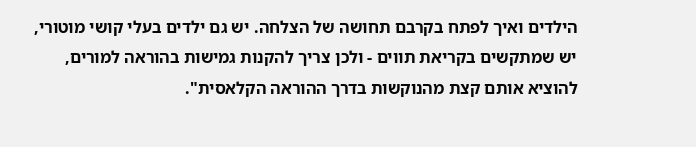הילדים ואיך לפתח בקרבם תחושה של הצלחה. יש גם ילדים בעלי קושי מוטורי, יש שמתקשים בקריאת תווים - ולכן צריך להקנות גמישות בהוראה למורים, להוציא אותם קצת מהנוקשות בדרך ההוראה הקלאסית".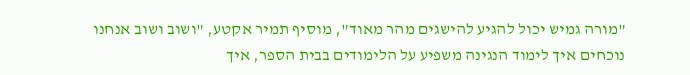"מורה גמיש יכול להגיע להישגים מהר מאוד", מוסיף תמיר אקטע, "ושוב ושוב אנחנו נוכחים איך לימוד הנגינה משפיע על הלימודים בבית הספר, איך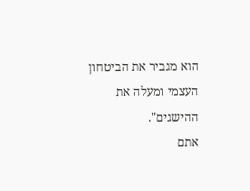הוא מגביר את הביטחון העצמי ומעלה את ההישגים".
אתם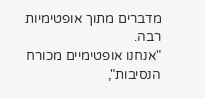מדברים מתוך אופטימיות רבה.
"אנחנו אופטימיים מכורח הנסיבות",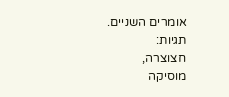אומרים השניים.
תגיות:
חצוצרה,
מוסיקה